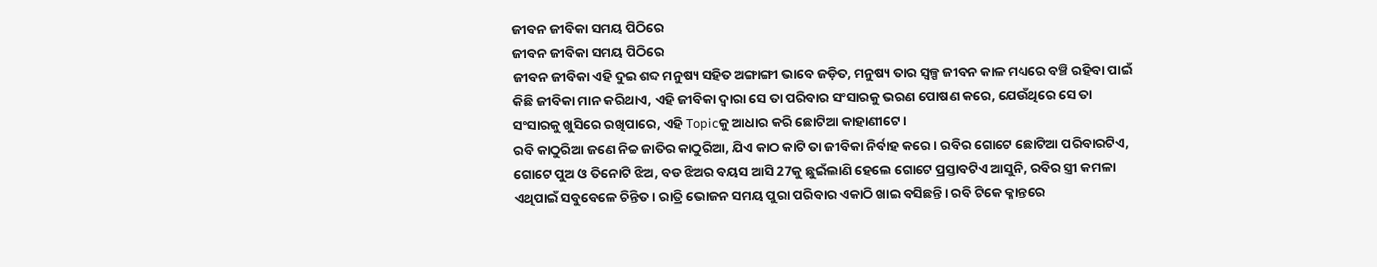ଜୀବନ ଜୀବିକା ସମୟ ପିଠିରେ
ଜୀବନ ଜୀବିକା ସମୟ ପିଠିରେ
ଜୀବନ ଜୀବିକା ଏହି ଦୁଇ ଶବ୍ଦ ମନୁଷ୍ୟ ସହିତ ଅଙ୍ଗାଙ୍ଗୀ ଭାବେ ଜଡ଼ିତ, ମନୁଷ୍ୟ ତାର ସ୍ଵଳ୍ପ ଜୀବନ କାଳ ମଧ୍ୟରେ ବଞ୍ଚି ରହିବା ପାଇଁ କିଛି ଜୀବିକା ମାନ କରିଥାଏ, ଏହି ଜୀବିକା ଦ୍ୱାରା ସେ ତା ପରିବାର ସଂସାରକୁ ଭରଣ ପୋଷଣ କରେ, ଯେଉଁଥିରେ ସେ ତା ସଂସାରକୁ ଖୁସିରେ ରଖିପାରେ, ଏହି Topicକୁ ଆଧାର କରି ଛୋଟିଆ କାହାଣୀଟେ।
ରବି କାଠୁରିଆ ଜଣେ ନିଚ୍ଚ ଜାତିର କାଠୁରିଆ, ଯିଏ କାଠ କାଟି ତା ଜୀବିକା ନିର୍ବାହ କରେ। ରବିର ଗୋଟେ ଛୋଟିଆ ପରିବାରଟିଏ, ଗୋଟେ ପୁଅ ଓ ତିନୋଟି ଝିଅ, ବଡ ଝିଅର ବୟସ ଆସି 27କୁ ଛୁଇଁଲାଣି ହେଲେ ଗୋଟେ ପ୍ରସ୍ତାବଟିଏ ଆସୁନି, ରବିର ସ୍ତ୍ରୀ କମଳା ଏଥିପାଇଁ ସବୁବେଳେ ଚିନ୍ତିତ। ରାତ୍ରି ଭୋଜନ ସମୟ ପୁରା ପରିବାର ଏକାଠି ଖାଇ ବସିଛନ୍ତି। ରବି ଟିକେ କ୍ଳାନ୍ତରେ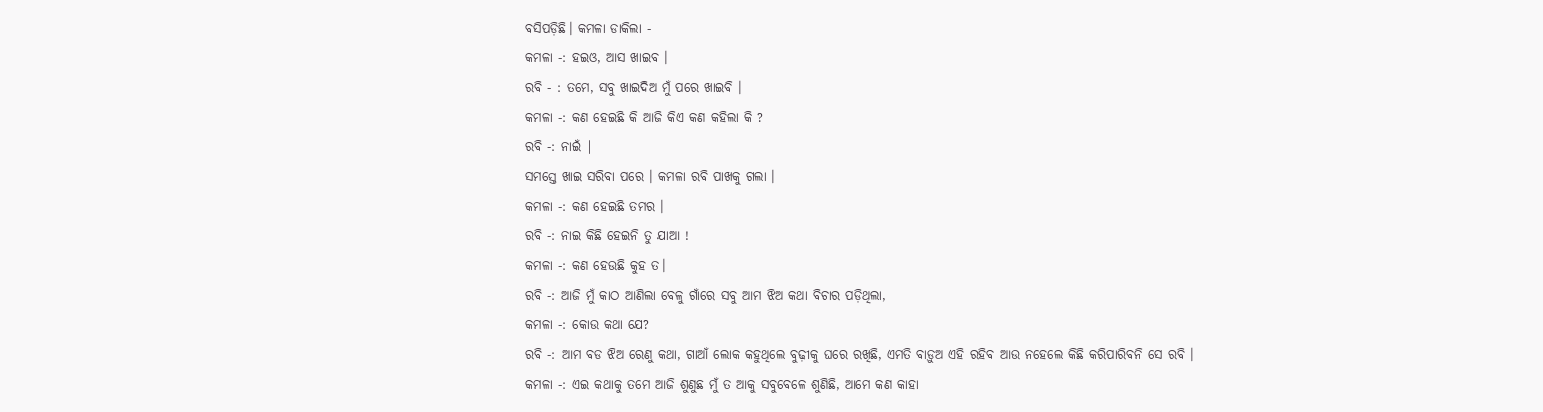ବସିପଡ଼ିଛି। କମଳା ଡାକିଲା -
କମଳା -: ହଇଓ, ଆସ ଖାଇବ ।
ରବି - : ତମେ, ସବୁ ଖାଇଦିଅ ମୁଁ ପରେ ଖାଇବି ।
କମଳା -: କଣ ହେଇଛି କି ଆଜି କିଏ କଣ କହିଲା କି ?
ରବି -: ନାଇଁ |
ସମସ୍ତେ ଖାଇ ସରିବା ପରେ । କମଳା ରବି ପାଖକୁ ଗଲା ।
କମଳା -: କଣ ହେଇଛି ତମର ।
ରବି -: ନାଇ କିଛି ହେଇନି ତୁ ଯାଆ !
କମଳା -: କଣ ହେଉଛି କୁହ ତ।
ରବି -: ଆଜି ମୁଁ କାଠ ଆଣିଲା ବେଳୁ ଗାଁରେ ସବୁ ଆମ ଝିଅ କଥା ବିଚାର ପଡ଼ିଥିଲା,
କମଳା -: କୋଉ କଥା ଯେ?
ରବି -: ଆମ ବଡ ଝିଅ ରେଣୁ କଥା, ଗାଆଁ ଲୋକ କହୁଥିଲେ ବୁଢ଼ୀକୁ ଘରେ ରଖିଛି, ଏମତି ବାଡ଼ୁଅ ଏହି ରହିବ ଆଉ ନହେଲେ କିଛି କରିପାରିବନି ସେ ରବି ।
କମଳା -: ଏଇ କଥାକୁ ତମେ ଆଜି ଶୁଣୁଛ ମୁଁ ତ ଆକୁ ସବୁବେଳେ ଶୁଣିଛି, ଆମେ କଣ କାହା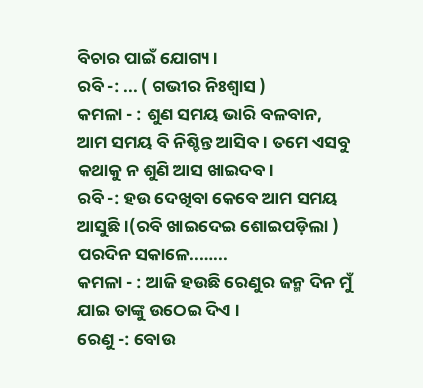ବିଚାର ପାଇଁ ଯୋଗ୍ୟ ।
ରବି -: ... ( ଗଭୀର ନିଃଶ୍ୱାସ )
କମଳା - : ଶୁଣ ସମୟ ଭାରି ବଳବାନ, ଆମ ସମୟ ବି ନିଶ୍ଚିନ୍ତ ଆସିବ । ତମେ ଏସବୁ କଥାକୁ ନ ଶୁଣି ଆସ ଖାଇଦବ।
ରବି -: ହଉ ଦେଖିବା କେବେ ଆମ ସମୟ ଆସୁଛି।(ରବି ଖାଇଦେଇ ଶୋଇପଡ଼ିଲା )
ପରଦିନ ସକାଳେ..…...
କମଳା - : ଆଜି ହଉଛି ରେଣୁର ଜନ୍ମ ଦିନ ମୁଁ ଯାଇ ତାଙ୍କୁ ଉଠେଇ ଦିଏ ।
ରେଣୁ -: ବୋଉ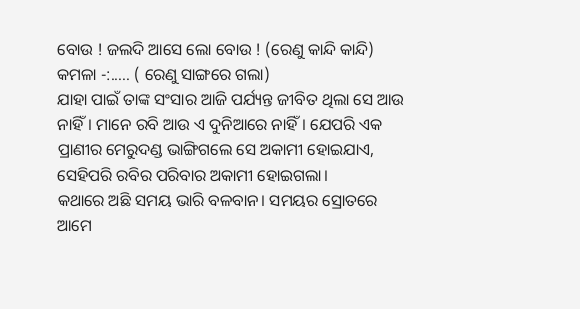ବୋଉ ! ଜଲଦି ଆସେ ଲୋ ବୋଉ ! (ରେଣୁ କାନ୍ଦି କାନ୍ଦି)
କମଳା -:..... ( ରେଣୁ ସାଙ୍ଗରେ ଗଲା)
ଯାହା ପାଇଁ ତାଙ୍କ ସଂସାର ଆଜି ପର୍ଯ୍ୟନ୍ତ ଜୀବିତ ଥିଲା ସେ ଆଉ ନାହିଁ। ମାନେ ରବି ଆଉ ଏ ଦୁନିଆରେ ନାହିଁ। ଯେପରି ଏକ ପ୍ରାଣୀର ମେରୁଦଣ୍ଡ ଭାଙ୍ଗିଗଲେ ସେ ଅକାମୀ ହୋଇଯାଏ, ସେହିପରି ରବିର ପରିବାର ଅକାମୀ ହୋଇଗଲା।
କଥାରେ ଅଛି ସମୟ ଭାରି ବଳବାନ। ସମୟର ସ୍ରୋତରେ ଆମେ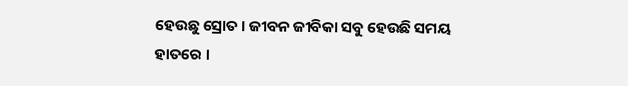ହେଉଛୁ ସ୍ରୋତ । ଜୀବନ ଜୀବିକା ସବୁ ହେଉଛି ସମୟ ହାତରେ ।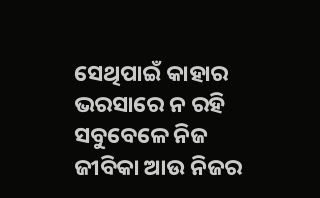ସେଥିପାଇଁ କାହାର ଭରସାରେ ନ ରହି ସବୁବେଳେ ନିଜ ଜୀବିକା ଆଉ ନିଜର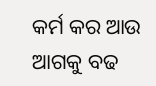କର୍ମ କର ଆଉ ଆଗକୁ ବଢ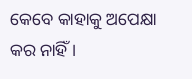କେବେ କାହାକୁ ଅପେକ୍ଷା କର ନାହିଁ ।